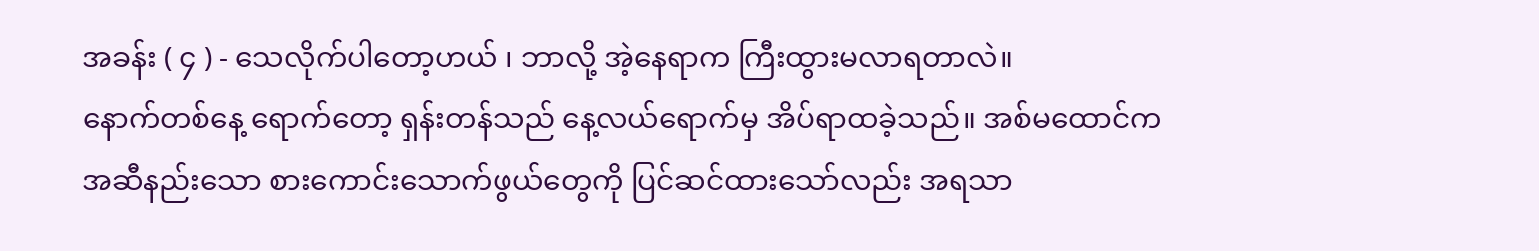အခန်း ( ၄ ) - သေလိုက်ပါတော့ဟယ် ၊ ဘာလို့ အဲ့နေရာက ကြီးထွားမလာရတာလဲ။
နောက်တစ်နေ့ ရောက်တော့ ရှန်းတန်သည် နေ့လယ်ရောက်မှ အိပ်ရာထခဲ့သည်။ အစ်မထောင်က အဆီနည်းသော စားကောင်းသောက်ဖွယ်တွေကို ပြင်ဆင်ထားသော်လည်း အရသာ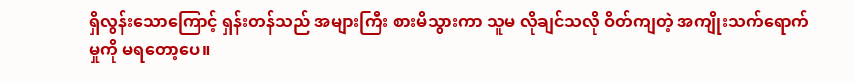ရှိလွန်းသောကြောင့် ရှန်းတန်သည် အများကြီး စားမိသွားကာ သူမ လိုချင်သလို ဝိတ်ကျတဲ့ အကျိုးသက်ရောက်မှုကို မရတော့ပေ။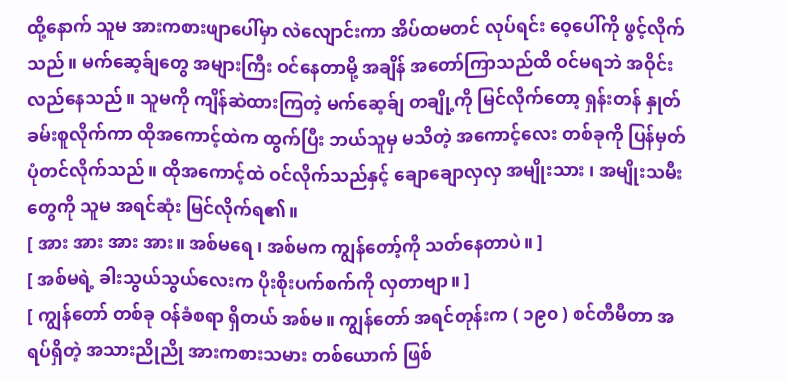ထို့နောက် သူမ အားကစားဖျာပေါ်မှာ လဲလျောင်းကာ အိပ်ထမတင် လုပ်ရင်း ဝေ့ပေါ်ကို ဖွင့်လိုက်သည်။ မက်ဆေ့ခ်ျတွေ အများကြီး ဝင်နေတာမို့ အချိန် အတော်ကြာသည်ထိ ဝင်မရဘဲ အဝိုင်းလည်နေသည်။ သူမကို ကျိန်ဆဲထားကြတဲ့ မက်ဆေ့ခ်ျ တချို့ကို မြင်လိုက်တော့ ရှန်းတန် နှုတ်ခမ်းစူလိုက်ကာ ထိုအကောင့်ထဲက ထွက်ပြီး ဘယ်သူမှ မသိတဲ့ အကောင့်လေး တစ်ခုကို ပြန်မှတ်ပုံတင်လိုက်သည်။ ထိုအကောင့်ထဲ ဝင်လိုက်သည်နှင့် ချောချောလှလှ အမျိုးသား ၊ အမျိုးသမီးတွေကို သူမ အရင်ဆုံး မြင်လိုက်ရ၏။
[ အား အား အား အား။ အစ်မရေ ၊ အစ်မက ကျွန်တော့်ကို သတ်နေတာပဲ။ ]
[ အစ်မရဲ့ ခါးသွယ်သွယ်လေးက ပိုးစိုးပက်စက်ကို လှတာဗျာ။ ]
[ ကျွန်တော် တစ်ခု ဝန်ခံစရာ ရှိတယ် အစ်မ။ ကျွန်တော် အရင်တုန်းက ( ၁၉၀ ) စင်တီမီတာ အရပ်ရှိတဲ့ အသားညိုညို အားကစားသမား တစ်ယောက် ဖြစ်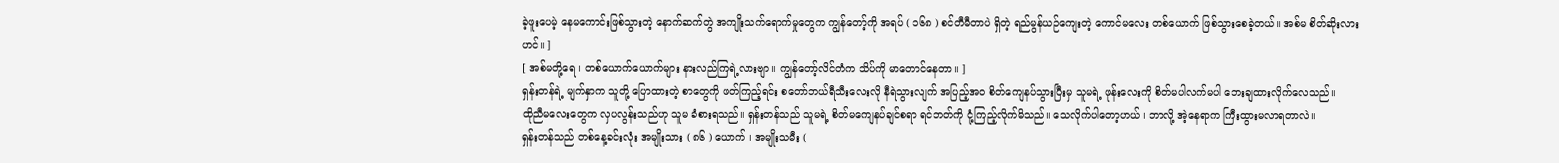ခဲ့ဖူးပေမဲ့ နေမကောင်းဖြစ်သွားတဲ့ နောက်ဆက်တွဲ အကျိုးသက်ရောက်မှုတွေက ကျွန်တော့်ကို အရပ် ( ၁၆၈ ) စင်တီမီတာပဲ ရှိတဲ့ ရည်မွန်ယဉ်ကျေးတဲ့ ကောင်မလေး တစ်ယောက် ဖြစ်သွားစေခဲ့တယ်။ အစ်မ စိတ်ဆိုးလားဟင်။ ]
[ အစ်မတို့ရေ ၊ တစ်ယောက်ယောက်များ နားလည်ကြရဲ့လားဗျာ။ ကျွန်တော့်လိင်တံက သိပ်ကို မာတောင်နေတာ။ ]
ရှန်းတန်ရဲ့ မျက်နှာက သူတို့ ပြောထားတဲ့ စာတွေကို ဖတ်ကြည့်ရင်း စတော်ဘယ်ရီသီးလေးလို နီရဲသွားလျက် အပြည့်အဝ စိတ်ကျေနပ်သွားပြီးမှ သူမရဲ့ ဖုန်းလေးကို စိတ်မပါလက်မပါ ဘေးချထားလိုက်လေသည်။
ထိုညီမလေးတွေက လှပလွန်းသည်ဟု သူမ ခံစားရသည်။ ရှန်းတန်သည် သူမရဲ့ စိတ်မကျေနပ်ချင်စရာ ရင်ဘတ်ကို ငုံ့ကြည့်လိုက်မိသည်။ သေလိုက်ပါတော့ဟယ် ၊ ဘာလို့ အဲ့နေရာက ကြီးထွားမလာရတာလဲ။
ရှန်းတန်သည် တစ်နေ့ခင်းလုံး အမျိုးသား ( ၈၆ ) ယောက် ၊ အမျိုးသမီး (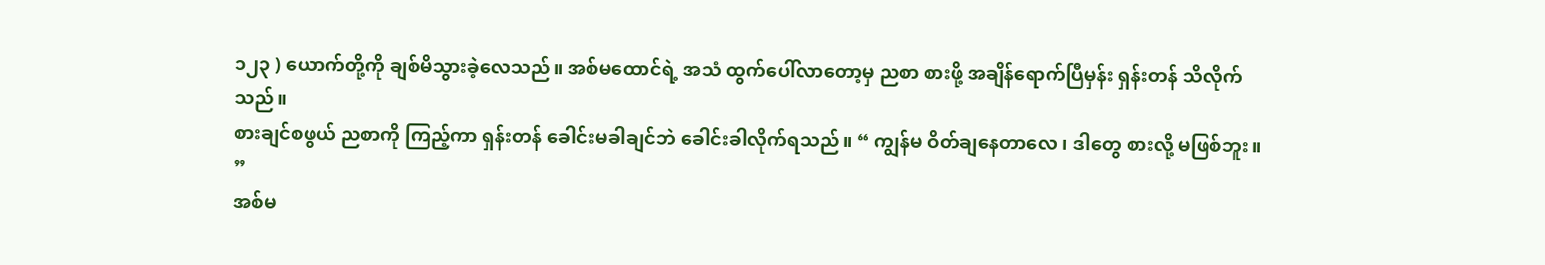၁၂၃ ) ယောက်တို့ကို ချစ်မိသွားခဲ့လေသည်။ အစ်မထောင်ရဲ့ အသံ ထွက်ပေါ်လာတော့မှ ညစာ စားဖို့ အချိန်ရောက်ပြီမှန်း ရှန်းတန် သိလိုက်သည်။
စားချင်စဖွယ် ညစာကို ကြည့်ကာ ရှန်းတန် ခေါင်းမခါချင်ဘဲ ခေါင်းခါလိုက်ရသည်။ “ ကျွန်မ ဝိတ်ချနေတာလေ ၊ ဒါတွေ စားလို့ မဖြစ်ဘူး။ ”
အစ်မ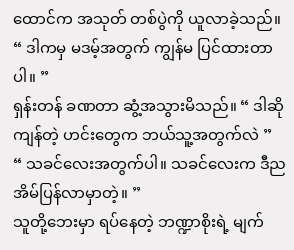ထောင်က အသုတ် တစ်ပွဲကို ယူလာခဲ့သည်။ “ ဒါကမှ မဒမ့်အတွက် ကျွန်မ ပြင်ထားတာပါ။ ”
ရှန်းတန် ခဏတာ ဆွံ့အသွားမိသည်။ “ ဒါဆို ကျန်တဲ့ ဟင်းတွေက ဘယ်သူ့အတွက်လဲ ”
“ သခင်လေးအတွက်ပါ။ သခင်လေးက ဒီည အိမ်ပြန်လာမှာတဲ့။ ”
သူတို့ဘေးမှာ ရပ်နေတဲ့ ဘဏ္ဍာစိုးရဲ့ မျက်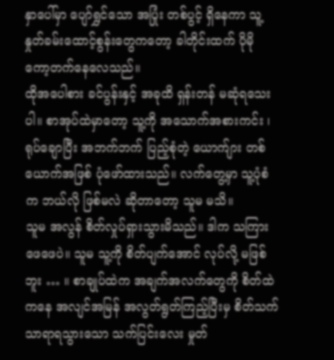နှာပေါ်မှာ ပျော်ရွှင်သော အပြုံး တစ်ပွင့် ရှိနေကာ သူ့နှုတ်ခမ်းထောင့်စွန်းတွေကတော့ ခါတိုင်းထက် ပိုမို ကော့တက်နေလေသည်။
ထိုအပေါစား ခင်ပွန်းနှင့် အခုထိ ရှန်းတန် မဆုံရသေးပါ။ စာအုပ်ထဲမှာတော့ သူ့ကို အသောက်အစားကင်း ၊ ရုပ်ချောပြီး အဘက်ဘက် ပြည့်စုံတဲ့ ယောက်ျား တစ်ယောက်အဖြစ် ပုံဖော်ထားသည်။ လက်တွေ့မှာ သူ့ပုံစံက ဘယ်လို ဖြစ်မလဲ ဆိုတာတော့ သူမ မသိ။
သူမ အလွန် စိတ်လှုပ်ရှားသွားမိသည်။ ဒါက သကြားဖေဖေပဲ။ သူမ သူ့ကို စိတ်ပျက်အောင် လုပ်လို့ မဖြစ်ဘူး … ။ စာချုပ်ထဲက အချက်အလက်တွေကို စိတ်ထဲကနေ အလျင်အမြန် အလွတ်ရွတ်ကြည့်ပြီးမှ စိတ်သက်သာရာရသွားသော သက်ပြင်းလေး မှုတ်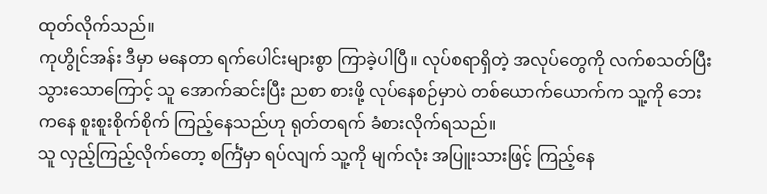ထုတ်လိုက်သည်။
ကုဟွိုင်အန်း ဒီမှာ မနေတာ ရက်ပေါင်းများစွာ ကြာခဲ့ပါပြီ။ လုပ်စရာရှိတဲ့ အလုပ်တွေကို လက်စသတ်ပြီးသွားသောကြောင့် သူ အောက်ဆင်းပြီး ညစာ စားဖို့ လုပ်နေစဉ်မှာပဲ တစ်ယောက်ယောက်က သူ့ကို ဘေးကနေ စူးစူးစိုက်စိုက် ကြည့်နေသည်ဟု ရုတ်တရက် ခံစားလိုက်ရသည်။
သူ လှည့်ကြည့်လိုက်တော့ စင်္ကြံမှာ ရပ်လျက် သူ့ကို မျက်လုံး အပြူးသားဖြင့် ကြည့်နေ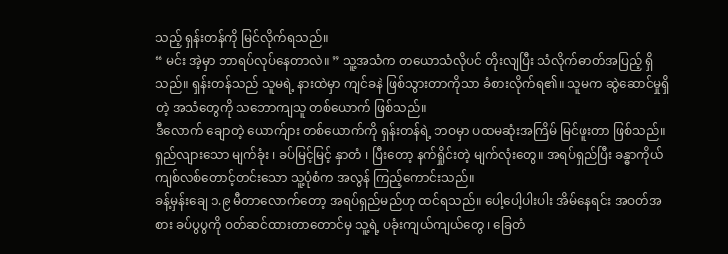သည့် ရှန်းတန်ကို မြင်လိုက်ရသည်။
“ မင်း အဲ့မှာ ဘာရပ်လုပ်နေတာလဲ။ ” သူ့အသံက တယောသံလိုပင် တိုးလျပြီး သံလိုက်ဓာတ်အပြည့် ရှိသည်။ ရှန်းတန်သည် သူမရဲ့ နားထဲမှာ ကျင်ခနဲ ဖြစ်သွားတာကိုသာ ခံစားလိုက်ရ၏။ သူမက ဆွဲဆောင်မှုရှိတဲ့ အသံတွေကို သဘောကျသူ တစ်ယောက် ဖြစ်သည်။
ဒီလောက် ချောတဲ့ ယောက်ျား တစ်ယောက်ကို ရှန်းတန်ရဲ့ ဘဝမှာ ပထမဆုံးအကြိမ် မြင်ဖူးတာ ဖြစ်သည်။ ရှည်လျားသော မျက်ခုံး ၊ ခပ်မြင့်မြင့် နှာတံ ၊ ပြီးတော့ နက်ရှိုင်းတဲ့ မျက်လုံးတွေ။ အရပ်ရှည်ပြီး ခန္ဓာကိုယ် ကျစ်လစ်တောင့်တင်းသော သူ့ပုံစံက အလွန် ကြည့်ကောင်းသည်။
ခန့်မှန်းချေ ၁.၉ မီတာလောက်တော့ အရပ်ရှည်မည်ဟု ထင်ရသည်။ ပေါ့ပေါ့ပါးပါး အိမ်နေရင်း အဝတ်အစား ခပ်ပွပွကို ဝတ်ဆင်ထားတာတောင်မှ သူ့ရဲ့ ပခုံးကျယ်ကျယ်တွေ ၊ ခြေတံ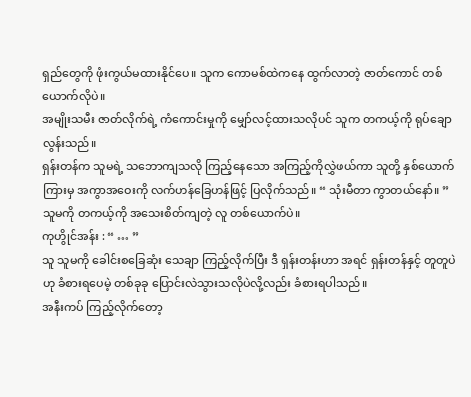ရှည်တွေကို ဖုံးကွယ်မထားနိုင်ပေ။ သူက ကောမစ်ထဲကနေ ထွက်လာတဲ့ ဇာတ်ကောင် တစ်ယောက်လိုပဲ။
အမျိုးသမီး ဇာတ်လိုက်ရဲ့ ကံကောင်းမှုကို မျှော်လင့်ထားသလိုပင် သူက တကယ့်ကို ရုပ်ချောလွန်းသည်။
ရှန်းတန်က သူမရဲ့ သဘောကျသလို ကြည့်နေသော အကြည့်ကိုလွှဲဖယ်ကာ သူတို့ နှစ်ယောက်ကြားမှ အကွာအဝေးကို လက်ဟန်ခြေဟန်ဖြင့် ပြလိုက်သည်။ “ သုံးမီတာ ကွာတယ်နော်။ ”
သူမကို တကယ့်ကို အသေးစိတ်ကျတဲ့ လူ တစ်ယောက်ပဲ။
ကုဟွိုင်အန်း : “ … ”
သူ သူမကို ခေါင်းစခြေဆုံး သေချာ ကြည့်လိုက်ပြီး ဒီ ရှန်းတန်းဟာ အရင် ရှန်းတန်နှင့် တူတူပဲဟု ခံစားရပေမဲ့ တစ်ခုခု ပြောင်းလဲသွားသလိုပဲလို့လည်း ခံစားရပါသည်။
အနီးကပ် ကြည့်လိုက်တော့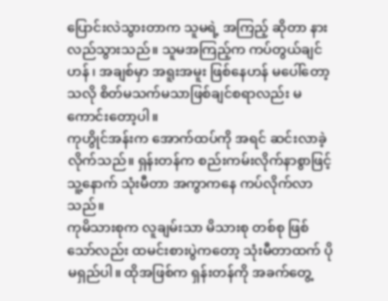ပြောင်းလဲသွားတာက သူမရဲ့ အကြည့် ဆိုတာ နားလည်သွားသည်။ သူမအကြည့်က ကပ်တွယ်ချင်ဟန် ၊ အချစ်မှာ အရူးအမူး ဖြစ်နေဟန် မပေါ်တော့သလို စိတ်မသက်မသာဖြစ်ချင်စရာလည်း မကောင်းတော့ပါ။
ကုဟွိုင်အန်းက အောက်ထပ်ကို အရင် ဆင်းလာခဲ့လိုက်သည်။ ရှန်းတန်က စည်းကမ်းလိုက်နာစွာဖြင့် သူ့နောက် သုံးမီတာ အကွာကနေ ကပ်လိုက်လာသည်။
ကုမိသားစုက လူချမ်းသာ မိသားစု တစ်စု ဖြစ်သော်လည်း ထမင်းစားပွဲကတော့ သုံးမီတာထက် ပိုမရှည်ပါ။ ထိုအဖြစ်က ရှန်းတန်ကို အခက်တွေ့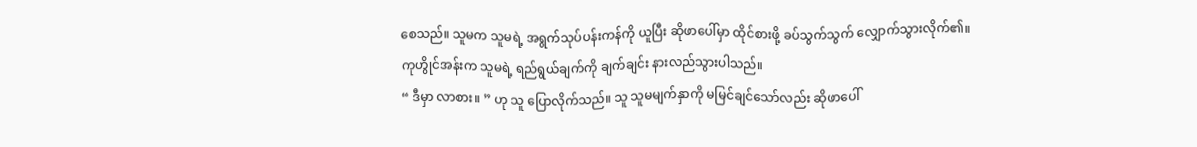စေသည်။ သူမက သူမရဲ့ အရွက်သုပ်ပန်းကန်ကို ယူပြီး ဆိုဖာပေါ်မှာ ထိုင်စားဖို့ ခပ်သွက်သွက် လျှောက်သွားလိုက်၏။
ကုဟွိုင်အန်းက သူမရဲ့ ရည်ရွယ်ချက်ကို ချက်ချင်း နားလည်သွားပါသည်။
“ ဒီမှာ လာစား။ ” ဟု သူ ပြောလိုက်သည်။ သူ သူမမျက်နှာကို မမြင်ချင်သော်လည်း ဆိုဖာပေါ်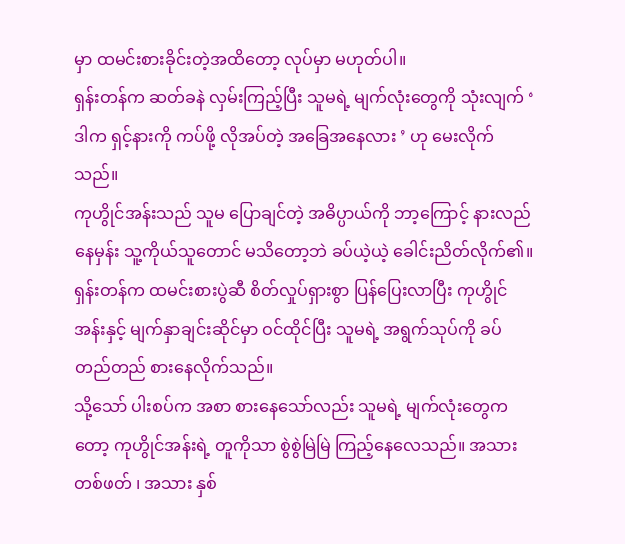မှာ ထမင်းစားခိုင်းတဲ့အထိတော့ လုပ်မှာ မဟုတ်ပါ။
ရှန်းတန်က ဆတ်ခနဲ လှမ်းကြည့်ပြီး သူမရဲ့ မျက်လုံးတွေကို သုံးလျက် ‘ ဒါက ရှင့်နားကို ကပ်ဖို့ လိုအပ်တဲ့ အခြေအနေလား ’ ဟု မေးလိုက်သည်။
ကုဟွိုင်အန်းသည် သူမ ပြောချင်တဲ့ အဓိပ္ပာယ်ကို ဘာ့ကြောင့် နားလည်နေမှန်း သူ့ကိုယ်သူတောင် မသိတော့ဘဲ ခပ်ယဲ့ယဲ့ ခေါင်းညိတ်လိုက်၏။
ရှန်းတန်က ထမင်းစားပွဲဆီ စိတ်လှုပ်ရှားစွာ ပြန်ပြေးလာပြီး ကုဟွိုင်အန်းနှင့် မျက်နှာချင်းဆိုင်မှာ ဝင်ထိုင်ပြီး သူမရဲ့ အရွက်သုပ်ကို ခပ်တည်တည် စားနေလိုက်သည်။
သို့သော် ပါးစပ်က အစာ စားနေသော်လည်း သူမရဲ့ မျက်လုံးတွေကတော့ ကုဟွိုင်အန်းရဲ့ တူကိုသာ စွဲစွဲမြဲမြဲ ကြည့်နေလေသည်။ အသား တစ်ဖတ် ၊ အသား နှစ်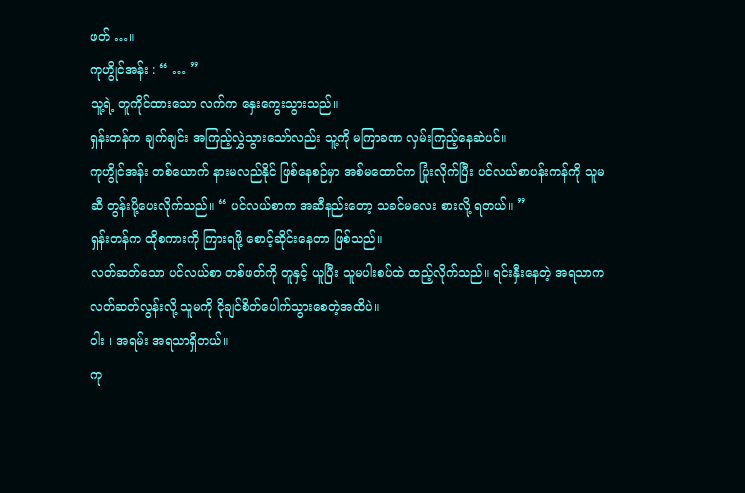ဖတ် …။
ကုဟွိုင်အန်း : “ … ”
သူ့ရဲ့ တူကိုင်ထားသော လက်က နှေးကွေးသွားသည်။
ရှန်းတန်က ချက်ချင်း အကြည့်လွှဲသွားသော်လည်း သူ့ကို မကြာခဏ လှမ်းကြည့်နေဆဲပင်။
ကုဟွိုင်အန်း တစ်ယောက် နားမလည်နိုင် ဖြစ်နေစဉ်မှာ အစ်မထောင်က ပြုံးလိုက်ပြီး ပင်လယ်စာပန်းကန်ကို သူမဆီ တွန်းပို့ပေးလိုက်သည်။ “ ပင်လယ်စာက အဆီနည်းတော့ သခင်မလေး စားလို့ ရတယ်။ ”
ရှန်းတန်က ထိုစကားကို ကြားရဖို့ စောင့်ဆိုင်းနေတာ ဖြစ်သည်။
လတ်ဆတ်သော ပင်လယ်စာ တစ်ဖတ်ကို တူနှင့် ယူပြီး သူမပါးစပ်ထဲ ထည့်လိုက်သည်။ ရင်းနှီးနေတဲ့ အရသာက လတ်ဆတ်လွန်းလို့ သူမကို ငိုချင်စိတ်ပေါက်သွားစေတဲ့အထိပဲ။
ဝါး ၊ အရမ်း အရသာရှိတယ်။
ကု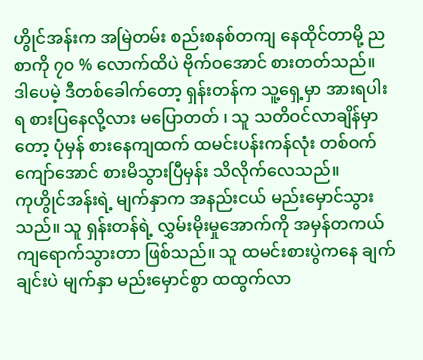ဟွိုင်အန်းက အမြဲတမ်း စည်းစနစ်တကျ နေထိုင်တာမို့ ညစာကို ၇၀ % လောက်ထိပဲ ဗိုက်ဝအောင် စားတတ်သည်။
ဒါပေမဲ့ ဒီတစ်ခေါက်တော့ ရှန်းတန်က သူ့ရှေ့မှာ အားရပါးရ စားပြနေလို့လား မပြောတတ် ၊ သူ သတိဝင်လာချိန်မှာတော့ ပုံမှန် စားနေကျထက် ထမင်းပန်းကန်လုံး တစ်ဝက် ကျော်အောင် စားမိသွားပြီမှန်း သိလိုက်လေသည်။
ကုဟွိုင်အန်းရဲ့ မျက်နှာက အနည်းငယ် မည်းမှောင်သွားသည်။ သူ ရှန်းတန်ရဲ့ လွှမ်းမိုးမှုအောက်ကို အမှန်တကယ် ကျရောက်သွားတာ ဖြစ်သည်။ သူ ထမင်းစားပွဲကနေ ချက်ချင်းပဲ မျက်နှာ မည်းမှောင်စွာ ထထွက်လာ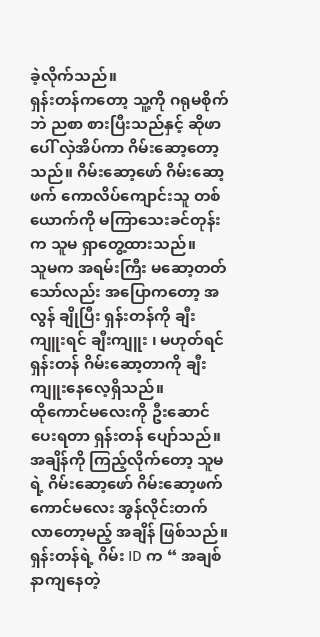ခဲ့လိုက်သည်။
ရှန်းတန်ကတော့ သူ့ကို ဂရုမစိုက်ဘဲ ညစာ စားပြီးသည်နှင့် ဆိုဖာပေါ် လှဲအိပ်ကာ ဂိမ်းဆော့တော့သည်။ ဂိမ်းဆော့ဖော် ဂိမ်းဆော့ဖက် ကောလိပ်ကျောင်းသူ တစ်ယောက်ကို မကြာသေးခင်တုန်းက သူမ ရှာတွေ့ထားသည်။
သူမက အရမ်းကြီး မဆော့တတ်သော်လည်း အပြောကတော့ အလွန် ချိုပြီး ရှန်းတန်ကို ချီးကျူးရင် ချီးကျူး ၊ မဟုတ်ရင် ရှန်းတန် ဂိမ်းဆော့တာကို ချီးကျူးနေလေ့ရှိသည်။
ထိုကောင်မလေးကို ဦးဆောင်ပေးရတာ ရှန်းတန် ပျော်သည်။
အချိန်ကို ကြည့်လိုက်တော့ သူမရဲ့ ဂိမ်းဆော့ဖော် ဂိမ်းဆော့ဖက် ကောင်မလေး အွန်လိုင်းတက်လာတော့မည့် အချိန် ဖြစ်သည်။
ရှန်းတန်ရဲ့ ဂိမ်း ID က “ အချစ်နာကျနေတဲ့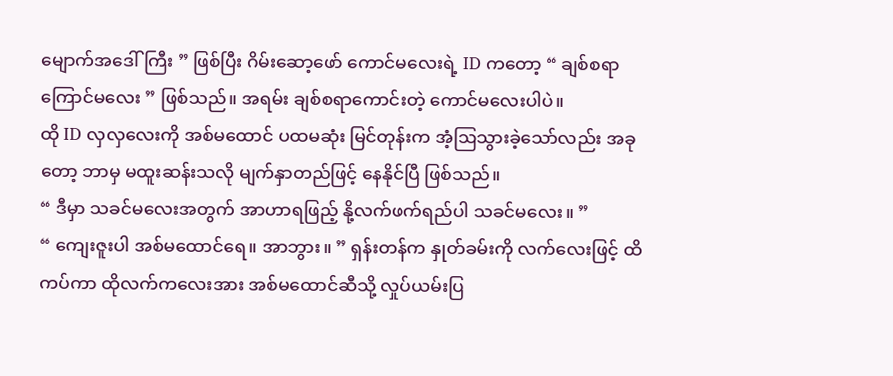မျောက်အဒေါ်ကြီး ” ဖြစ်ပြီး ဂိမ်းဆော့ဖော် ကောင်မလေးရဲ့ ID ကတော့ “ ချစ်စရာ ကြောင်မလေး ” ဖြစ်သည်။ အရမ်း ချစ်စရာကောင်းတဲ့ ကောင်မလေးပါပဲ။
ထို ID လှလှလေးကို အစ်မထောင် ပထမဆုံး မြင်တုန်းက အံ့ဩသွားခဲ့သော်လည်း အခုတော့ ဘာမှ မထူးဆန်းသလို မျက်နှာတည်ဖြင့် နေနိုင်ပြီ ဖြစ်သည်။
“ ဒီမှာ သခင်မလေးအတွက် အာဟာရဖြည့် နို့လက်ဖက်ရည်ပါ သခင်မလေး။ ”
“ ကျေးဇူးပါ အစ်မထောင်ရေ။ အာဘွား။ ” ရှန်းတန်က နှုတ်ခမ်းကို လက်လေးဖြင့် ထိကပ်ကာ ထိုလက်ကလေးအား အစ်မထောင်ဆီသို့ လှုပ်ယမ်းပြ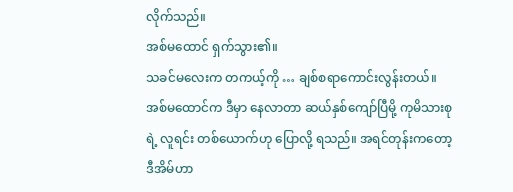လိုက်သည်။
အစ်မထောင် ရှက်သွား၏။
သခင်မလေးက တကယ့်ကို … ချစ်စရာကောင်းလွန်းတယ်။
အစ်မထောင်က ဒီမှာ နေလာတာ ဆယ်နှစ်ကျော်ပြီမို့ ကုမိသားစုရဲ့ လူရင်း တစ်ယောက်ဟု ပြောလို့ ရသည်။ အရင်တုန်းကတော့ ဒီအိမ်ဟာ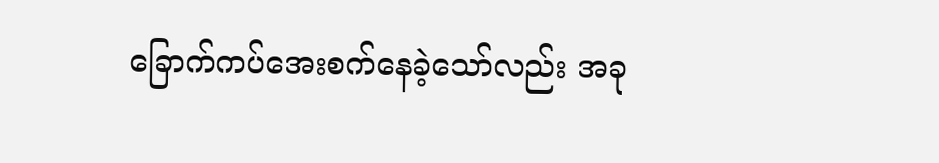ခြောက်ကပ်အေးစက်နေခဲ့သော်လည်း အခု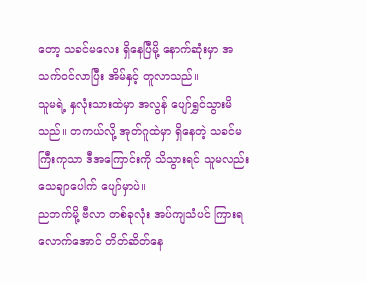တော့ သခင်မလေး ရှိနေပြီမို့ နောက်ဆုံးမှာ အသက်ဝင်လာပြီး အိမ်နှင့် တူလာသည်။
သူမရဲ့ နှလုံးသားထဲမှာ အလွန် ပျော်ရွှင်သွားမိသည်။ တကယ်လို့ အုတ်ဂူထဲမှာ ရှိနေတဲ့ သခင်မကြီးကုသာ ဒီအကြောင်းကို သိသွားရင် သူမလည်း သေချာပေါက် ပျော်မှာပဲ။
ညဘက်မို့ ဗီလာ တစ်ခုလုံး အပ်ကျသံပင် ကြားရလောက်အောင် တိတ်ဆိတ်နေ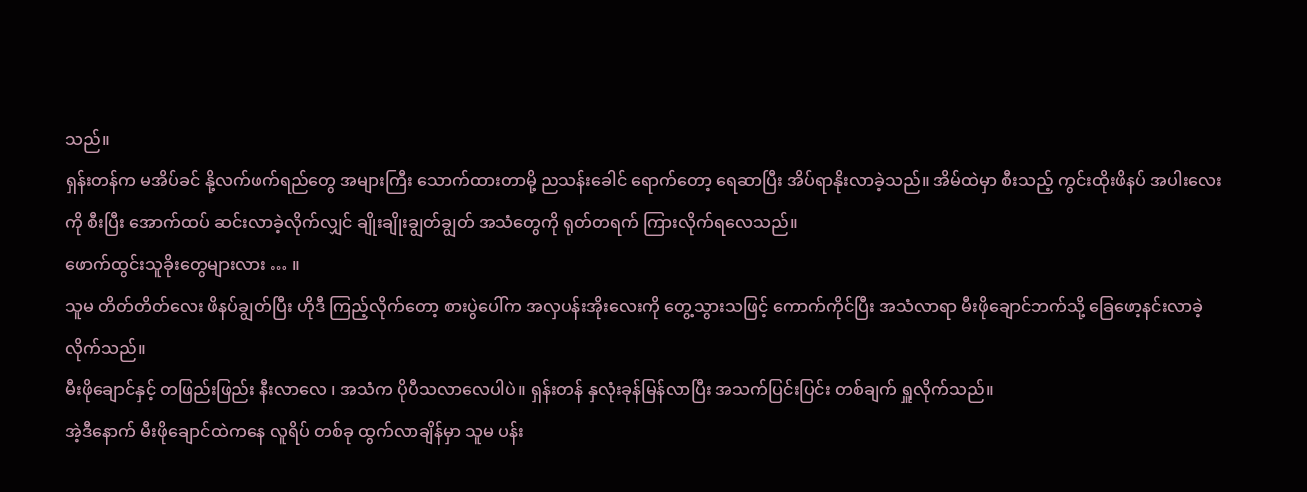သည်။
ရှန်းတန်က မအိပ်ခင် နို့လက်ဖက်ရည်တွေ အများကြီး သောက်ထားတာမို့ ညသန်းခေါင် ရောက်တော့ ရေဆာပြီး အိပ်ရာနိုးလာခဲ့သည်။ အိမ်ထဲမှာ စီးသည့် ကွင်းထိုးဖိနပ် အပါးလေးကို စီးပြီး အောက်ထပ် ဆင်းလာခဲ့လိုက်လျှင် ချိုးချိုးချွတ်ချွတ် အသံတွေကို ရုတ်တရက် ကြားလိုက်ရလေသည်။
ဖောက်ထွင်းသူခိုးတွေများလား … ။
သူမ တိတ်တိတ်လေး ဖိနပ်ချွတ်ပြီး ဟိုဒီ ကြည့်လိုက်တော့ စားပွဲပေါ်က အလှပန်းအိုးလေးကို တွေ့သွားသဖြင့် ကောက်ကိုင်ပြီး အသံလာရာ မီးဖိုချောင်ဘက်သို့ ခြေဖော့နင်းလာခဲ့လိုက်သည်။
မီးဖိုချောင်နှင့် တဖြည်းဖြည်း နီးလာလေ ၊ အသံက ပိုပီသလာလေပါပဲ။ ရှန်းတန် နှလုံးခုန်မြန်လာပြီး အသက်ပြင်းပြင်း တစ်ချက် ရှူလိုက်သည်။
အဲ့ဒီနောက် မီးဖိုချောင်ထဲကနေ လူရိပ် တစ်ခု ထွက်လာချိန်မှာ သူမ ပန်း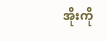အိုးကို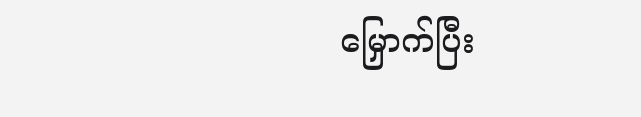မြှောက်ပြီး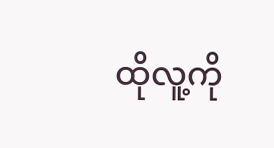ထိုလူ့ကို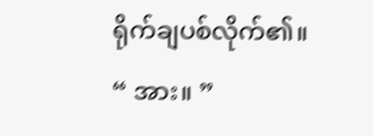ရိုက်ချပစ်လိုက်၏။
“ အား။ ”